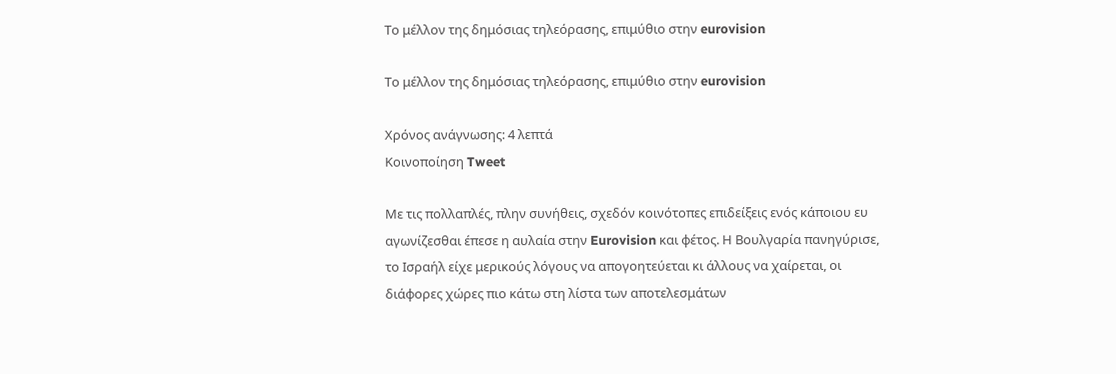Το μέλλον της δημόσιας τηλεόρασης, επιμύθιο στην eurovision

Το μέλλον της δημόσιας τηλεόρασης, επιμύθιο στην eurovision

Χρόνος ανάγνωσης: 4 λεπτά
Κοινοποίηση Tweet

Με τις πολλαπλές, πλην συνήθεις, σχεδόν κοινότοπες επιδείξεις ενός κάποιου ευ αγωνίζεσθαι έπεσε η αυλαία στην Eurovision και φέτος. Η Βουλγαρία πανηγύρισε, το Ισραήλ είχε μερικούς λόγους να απογοητεύεται κι άλλους να χαίρεται, οι διάφορες χώρες πιο κάτω στη λίστα των αποτελεσμάτων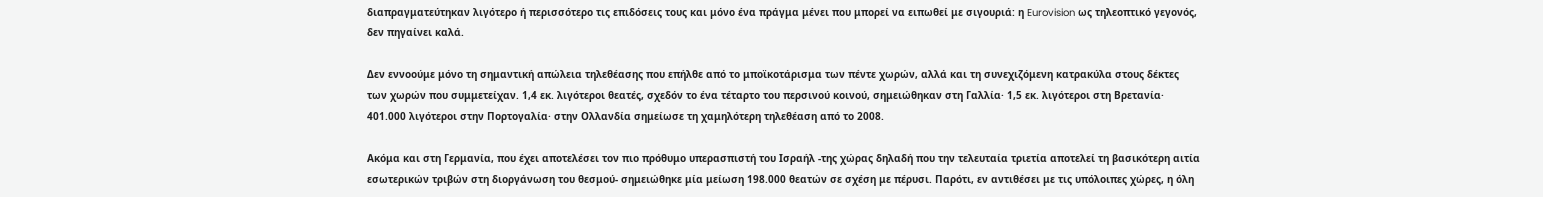διαπραγματεύτηκαν λιγότερο ή περισσότερο τις επιδόσεις τους και μόνο ένα πράγμα μένει που μπορεί να ειπωθεί με σιγουριά: η Eurovision ως τηλεοπτικό γεγονός, δεν πηγαίνει καλά.

Δεν εννοούμε μόνο τη σημαντική απώλεια τηλεθέασης που επήλθε από το μποϊκοτάρισμα των πέντε χωρών, αλλά και τη συνεχιζόμενη κατρακύλα στους δέκτες των χωρών που συμμετείχαν. 1,4 εκ. λιγότεροι θεατές, σχεδόν το ένα τέταρτο του περσινού κοινού, σημειώθηκαν στη Γαλλία· 1,5 εκ. λιγότεροι στη Βρετανία· 401.000 λιγότεροι στην Πορτογαλία· στην Ολλανδία σημείωσε τη χαμηλότερη τηλεθέαση από το 2008.

Ακόμα και στη Γερμανία, που έχει αποτελέσει τον πιο πρόθυμο υπερασπιστή του Ισραήλ -της χώρας δηλαδή που την τελευταία τριετία αποτελεί τη βασικότερη αιτία εσωτερικών τριβών στη διοργάνωση του θεσμού- σημειώθηκε μία μείωση 198.000 θεατών σε σχέση με πέρυσι. Παρότι, εν αντιθέσει με τις υπόλοιπες χώρες, η όλη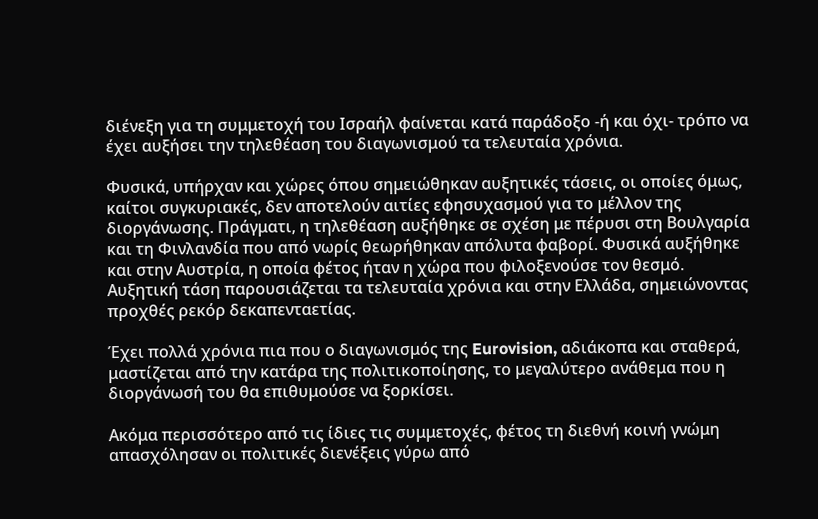διένεξη για τη συμμετοχή του Ισραήλ φαίνεται κατά παράδοξο -ή και όχι- τρόπο να έχει αυξήσει την τηλεθέαση του διαγωνισμού τα τελευταία χρόνια.

Φυσικά, υπήρχαν και χώρες όπου σημειώθηκαν αυξητικές τάσεις, οι οποίες όμως, καίτοι συγκυριακές, δεν αποτελούν αιτίες εφησυχασμού για το μέλλον της διοργάνωσης. Πράγματι, η τηλεθέαση αυξήθηκε σε σχέση με πέρυσι στη Βουλγαρία και τη Φινλανδία που από νωρίς θεωρήθηκαν απόλυτα φαβορί. Φυσικά αυξήθηκε και στην Αυστρία, η οποία φέτος ήταν η χώρα που φιλοξενούσε τον θεσμό. Αυξητική τάση παρουσιάζεται τα τελευταία χρόνια και στην Ελλάδα, σημειώνοντας προχθές ρεκόρ δεκαπενταετίας.

Έχει πολλά χρόνια πια που ο διαγωνισμός της Eurovision, αδιάκοπα και σταθερά, μαστίζεται από την κατάρα της πολιτικοποίησης, το μεγαλύτερο ανάθεμα που η διοργάνωσή του θα επιθυμούσε να ξορκίσει.

Ακόμα περισσότερο από τις ίδιες τις συμμετοχές, φέτος τη διεθνή κοινή γνώμη απασχόλησαν οι πολιτικές διενέξεις γύρω από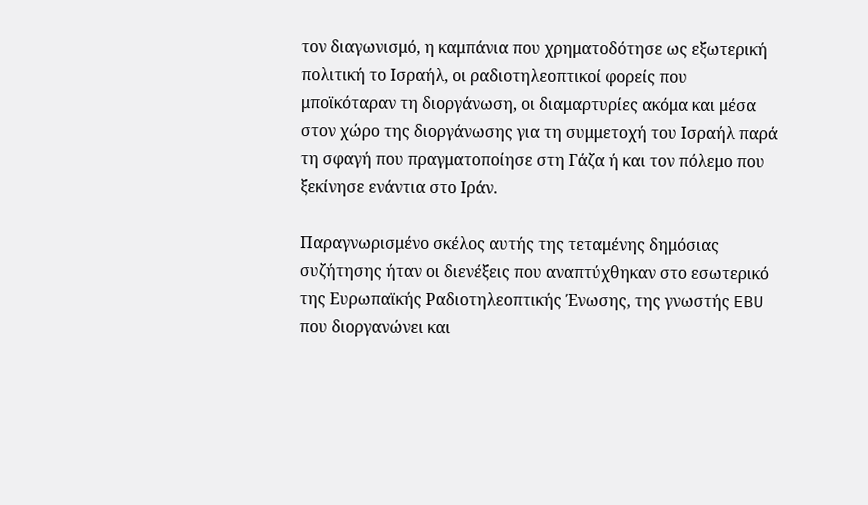τον διαγωνισμό, η καμπάνια που χρηματοδότησε ως εξωτερική πολιτική το Ισραήλ, οι ραδιοτηλεοπτικοί φορείς που μποϊκόταραν τη διοργάνωση, οι διαμαρτυρίες ακόμα και μέσα στον χώρο της διοργάνωσης για τη συμμετοχή του Ισραήλ παρά τη σφαγή που πραγματοποίησε στη Γάζα ή και τον πόλεμο που ξεκίνησε ενάντια στο Ιράν.

Παραγνωρισμένο σκέλος αυτής της τεταμένης δημόσιας συζήτησης ήταν οι διενέξεις που αναπτύχθηκαν στο εσωτερικό της Ευρωπαϊκής Ραδιοτηλεοπτικής Ένωσης, της γνωστής EBU που διοργανώνει και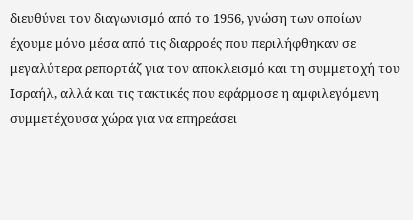διευθύνει τον διαγωνισμό από το 1956, γνώση των οποίων έχουμε μόνο μέσα από τις διαρροές που περιλήφθηκαν σε μεγαλύτερα ρεπορτάζ για τον αποκλεισμό και τη συμμετοχή του Ισραήλ, αλλά και τις τακτικές που εφάρμοσε η αμφιλεγόμενη συμμετέχουσα χώρα για να επηρεάσει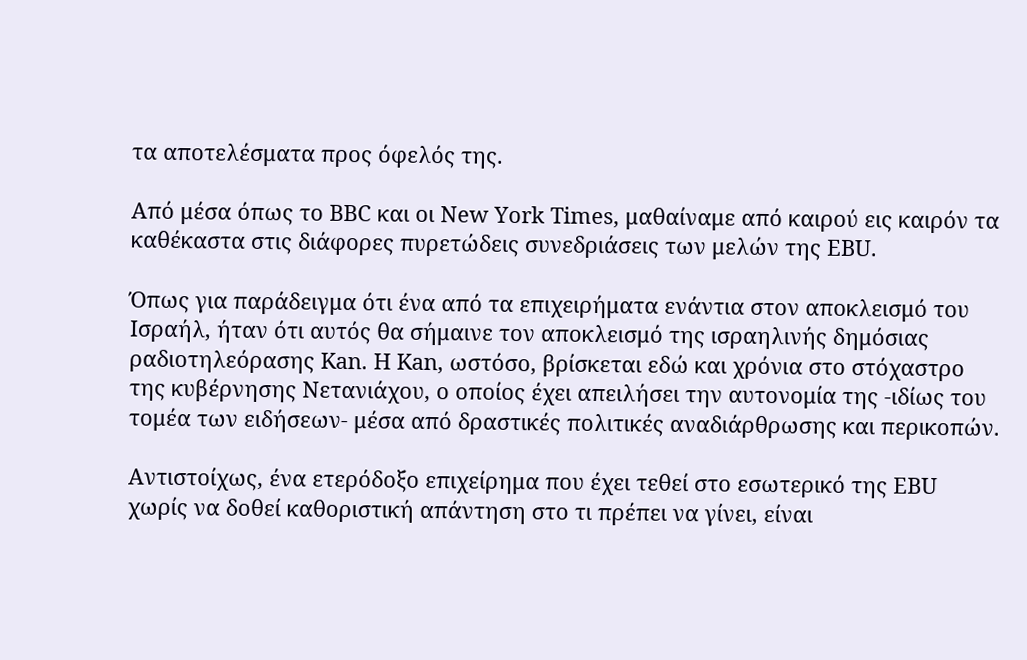τα αποτελέσματα προς όφελός της.

Από μέσα όπως το BBC και οι New York Times, μαθαίναμε από καιρού εις καιρόν τα καθέκαστα στις διάφορες πυρετώδεις συνεδριάσεις των μελών της EBU.

Όπως για παράδειγμα ότι ένα από τα επιχειρήματα ενάντια στον αποκλεισμό του Ισραήλ, ήταν ότι αυτός θα σήμαινε τον αποκλεισμό της ισραηλινής δημόσιας ραδιοτηλεόρασης Kan. Η Kan, ωστόσο, βρίσκεται εδώ και χρόνια στο στόχαστρο της κυβέρνησης Νετανιάχου, ο οποίος έχει απειλήσει την αυτονομία της -ιδίως του τομέα των ειδήσεων- μέσα από δραστικές πολιτικές αναδιάρθρωσης και περικοπών.

Αντιστοίχως, ένα ετερόδοξο επιχείρημα που έχει τεθεί στο εσωτερικό της EBU χωρίς να δοθεί καθοριστική απάντηση στο τι πρέπει να γίνει, είναι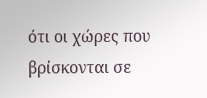ότι οι χώρες που βρίσκονται σε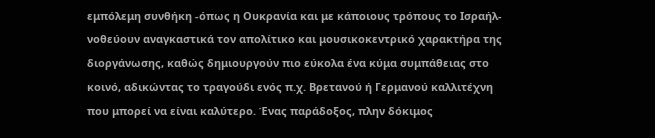εμπόλεμη συνθήκη -όπως η Ουκρανία και με κάποιους τρόπους το Ισραήλ- νοθεύουν αναγκαστικά τον απολίτικο και μουσικοκεντρικό χαρακτήρα της διοργάνωσης, καθώς δημιουργούν πιο εύκολα ένα κύμα συμπάθειας στο κοινό, αδικώντας το τραγούδι ενός π.χ. Βρετανού ή Γερμανού καλλιτέχνη που μπορεί να είναι καλύτερο. Ένας παράδοξος, πλην δόκιμος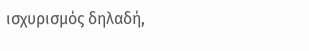ισχυρισμός δηλαδή,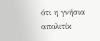ότι η γνήσια απολιτίκ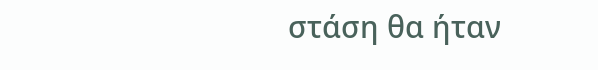στάση θα ήταν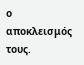ο αποκλεισμός τους.